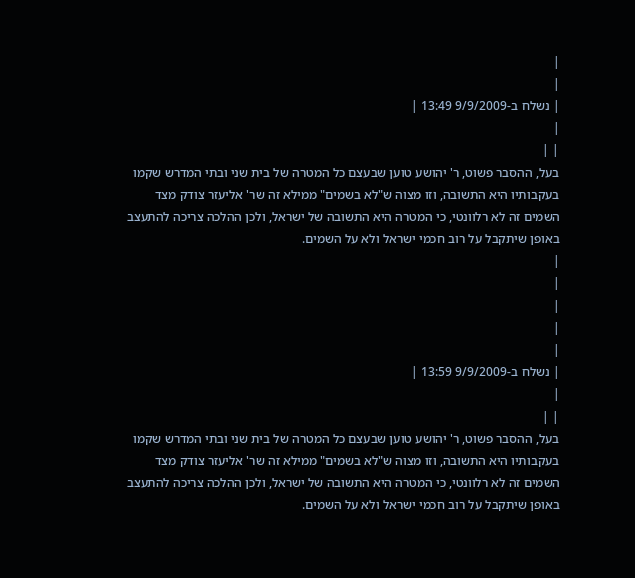|
|
| נשלח ב-9/9/2009 13:49 |
|
| |
בעל, ההסבר פשוט, ר' יהושע טוען שבעצם כל המטרה של בית שני ובתי המדרש שקמו בעקבותיו היא התשובה, וזו מצוה ש"לא בשמים" ממילא זה שר' אליעזר צודק מצד השמים זה לא רלוונטי, כי המטרה היא התשובה של ישראל, ולכן ההלכה צריכה להתעצב באופן שיתקבל על רוב חכמי ישראל ולא על השמים.
|
|
|
|
|
| נשלח ב-9/9/2009 13:59 |
|
| |
בעל, ההסבר פשוט, ר' יהושע טוען שבעצם כל המטרה של בית שני ובתי המדרש שקמו בעקבותיו היא התשובה, וזו מצוה ש"לא בשמים" ממילא זה שר' אליעזר צודק מצד השמים זה לא רלוונטי, כי המטרה היא התשובה של ישראל, ולכן ההלכה צריכה להתעצב באופן שיתקבל על רוב חכמי ישראל ולא על השמים.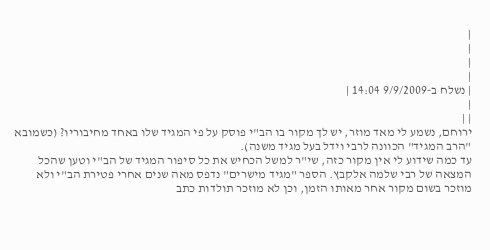|
|
|
|
| נשלח ב-9/9/2009 14:04 |
|
| |
ירוחם, נשמע לי מאד מוזר, יש לך מקור בו הב"י פוסק על פי המגיד שלו באחד מחיבוריו? (כשמובא "הרב המגיד" הכוונה לרבי וידל בעל מגיד משנה).
עד כמה שידוע לי אין מקור כזה, שי"ר למשל הכחיש את כל סיפור המגיד של הב"י וטען שהכל המצאה של רבי שלמה אלקבץ. הספר "מגיד מישרים" נדפס מאה שנים אחרי פטירת הב"י ולא מוזכר בשום מקור אחר מאותו הזמן, וכן לא מוזכר תולדות כתב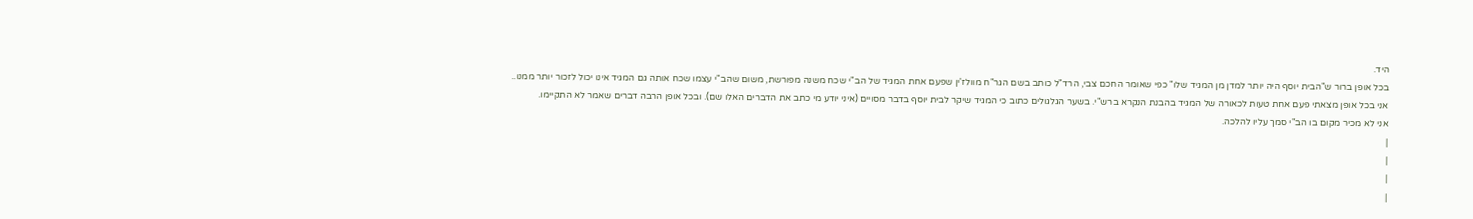היד.
בכל אופן ברור ש"הבית יוסף היה יותר למדן מן המגיד שלו" כפי שאומר החכם צבי, הרד"ל כותב בשם הגר"ח מוולז'ין שפעם אחת המגיד של הב"י שכח משנה מפורשת, משום שהב"י עצמו שכח אותה גם המגיד אינו יכול לזכור יותר ממנו..
אני בכל אופן מצאתי פעם אחת טעות לכאורה של המגיד בהבנת הנקרא ברש"י. בשער הגלגולים כתוב כי המגיד שיקר לבית יוסף בדבר מסויים (איני יודע מי כתב את הדברים האלו שם). ובכל אופן הרבה דברים שאמר לא התקיימו.
אני לא מכיר מקום בו הב"י סמך עליו להלכה.
|
|
|
|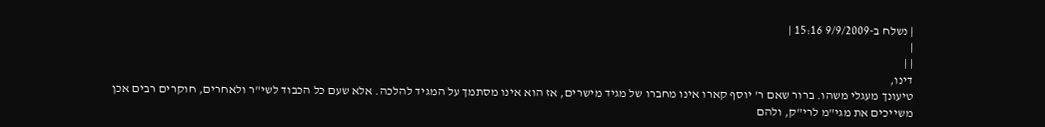| נשלח ב-9/9/2009 15:16 |
|
| |
דינו,
טיעונך מעגלי משהו. ברור שאם ר' יוסף קארו אינו מחברו של מגיד מישרים, אז הוא אינו מסתמך על המגיד להלכה. אלא שעם כל הכבוד לשי"ר ולאחרים, חוקרים רבים אכן משייכים את מגי"מ לרי"ק, ולהם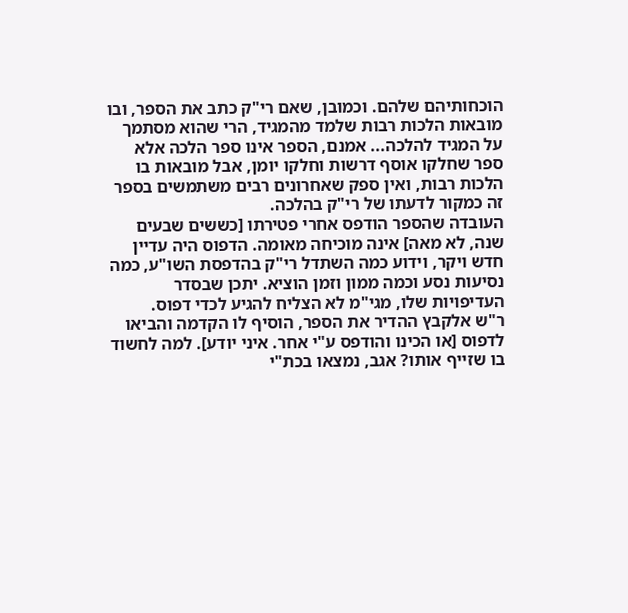הוכחותיהם שלהם. וכמובן, שאם רי"ק כתב את הספר, ובו מובאות הלכות רבות שלמד מהמגיד, הרי שהוא מסתמך על המגיד להלכה... אמנם, הספר אינו ספר הלכה אלא ספר שחלקו אוסף דרשות וחלקו יומן, אבל מובאות בו הלכות רבות, ואין ספק שאחרונים רבים משתמשים בספר זה כמקור לדעתו של רי"ק בהלכה.
העובדה שהספר הודפס אחרי פטירתו [כששים שבעים שנה, לא מאה] אינה מוכיחה מאומה. הדפוס היה עדיין חדש ויקר, וידוע כמה השתדל רי"ק בהדפסת השו"ע, כמה נסיעות נסע וכמה ממון וזמן הוציא. יתכן שבסדר העדיפויות שלו, מגי"מ לא הצליח להגיע לכדי דפוס.
ר"ש אלקבץ ההדיר את הספר, הוסיף לו הקדמה והביאו לדפוס [או הכינו והודפס ע"י אחר. איני יודע]. למה לחשוד בו שזייף אותו? אגב, נמצאו בכת"י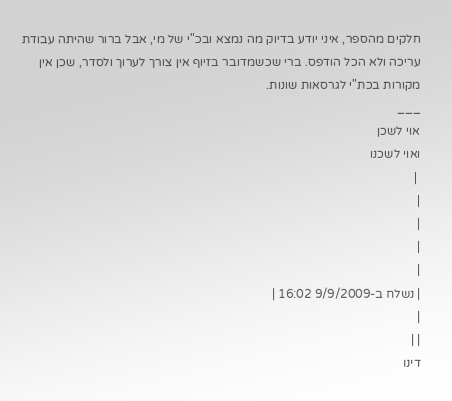חלקים מהספר, איני יודע בדיוק מה נמצא ובכ"י של מי, אבל ברור שהיתה עבודת עריכה ולא הכל הודפס. ברי שכשמדובר בזיוף אין צורך לערוך ולסדר, שכן אין מקורות בכת"י לגרסאות שונות.
___
אוי לשכן
ואוי לשכנו
 |
|
|
|
|
| נשלח ב-9/9/2009 16:02 |
|
| |
דינו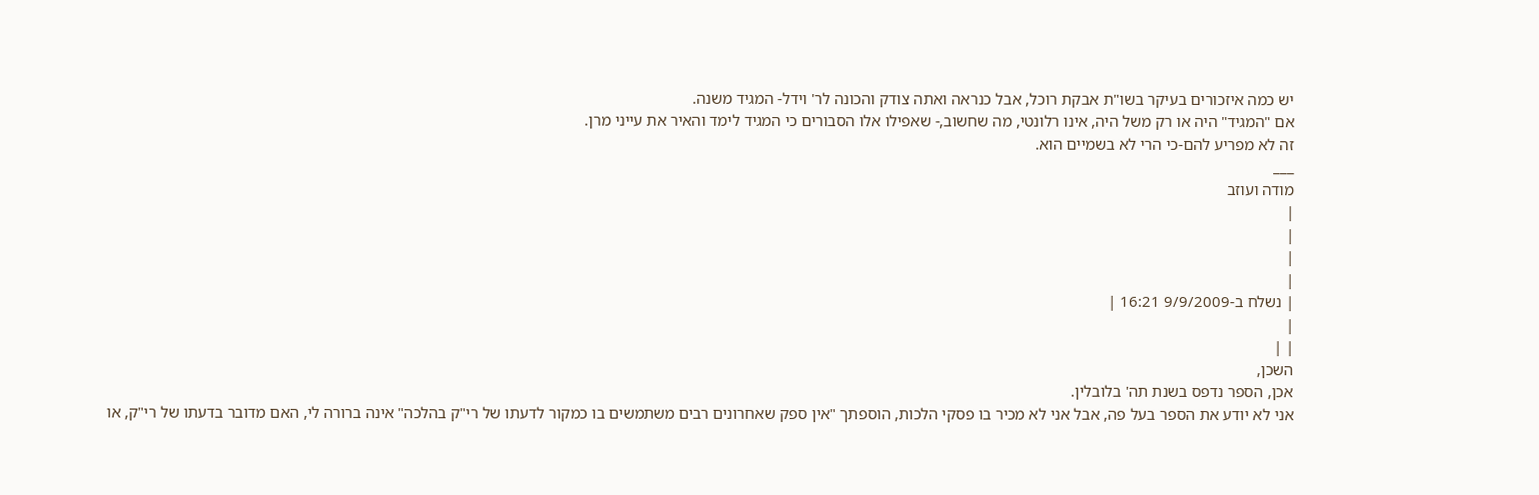יש כמה איזכורים בעיקר בשו"ת אבקת רוכל, אבל כנראה ואתה צודק והכונה לר' וידל- המגיד משנה.
אם "המגיד" היה או רק משל היה, אינו רלונטי, מה שחשוב,- שאפילו אלו הסבורים כי המגיד לימד והאיר את עייני מרן.
זה לא מפריע להם-כי הרי לא בשמיים הוא.
___
מודה ועוזב
|
|
|
|
| נשלח ב-9/9/2009 16:21 |
|
| |
השכן,
אכן, הספר נדפס בשנת תה' בלובלין.
אני לא יודע את הספר בעל פה, אבל אני לא מכיר בו פסקי הלכות, הוספתך "אין ספק שאחרונים רבים משתמשים בו כמקור לדעתו של רי"ק בהלכה" אינה ברורה לי, האם מדובר בדעתו של רי"ק, או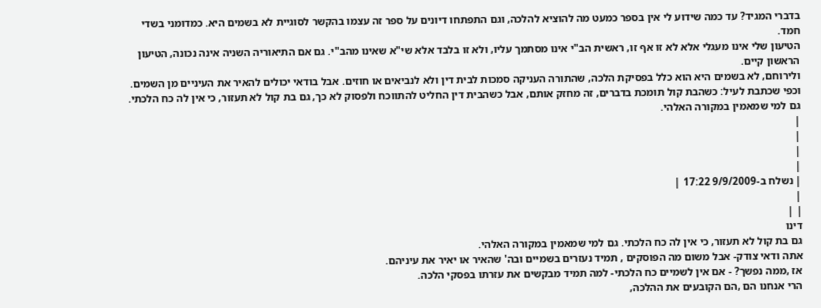בדברי המגיד? עד כמה שידוע לי אין בספר כמעט מה להוציא להלכה, וגם התפתחו דיונים על ספר זה עצמו בהקשר לסוגיית לא בשמים היא. כמדומני בשדי חמד.
הטיעון שלי אינו מעגלי אלא לא זו אף זו, ראשית הב"י אינו מסתמך עליו, ולא זו בלבד אלא שי"א שאינו מהב"י. גם אם התיאוריה השניה אינה נכונה, הטיעון הראשון קיים.
ולירוחם, לא בשמים היא הוא כלל בפסיקת הלכה, שהתורה העניקה סמכות לבית דין ולא לנביאים או חוזים. אבל בודאי יכולים להאיר את העיניים מן השמים. וכפי שכתבת לעיל: כשהבת קול תומכת בדברים, זה מחזק אותם, אבל כשהבית דין החליט להתווכח ולפסוק לא כך, גם בת קול לא תעזור, כי אין לה כח הלכתי. גם למי שמאמין במקורה האלהי.
|
|
|
|
| נשלח ב-9/9/2009 17:22 |
|
| |
דינו
גם בת קול לא תעזור, כי אין לה כח הלכתי. גם למי שמאמין במקורה האלהי.
אתה ודאי צודק- אבל משום מה הפוסקים , תמיד נעזרים בשמיים ובה' שהאיר או יאיר את עיניהם.
אז ,ממה נפשך? - אם אין לשמיים כח הלכתי- למה תמיד מבקשים את עזרתו בפסקי הלכה.
הרי אנחנו הם ,הם הקובעים את ההלכה,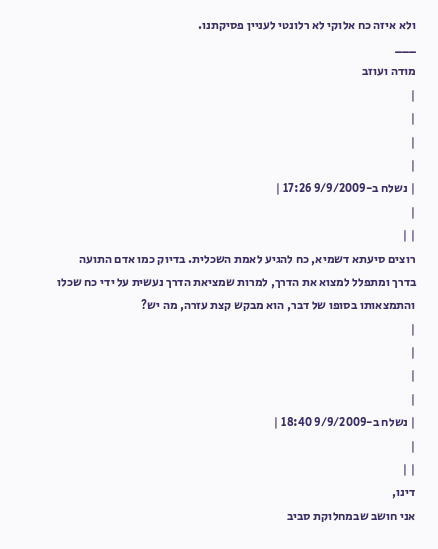ולא איזה כח אלוקי לא רלונטי לעניין פסיקתנו.
___
מודה ועוזב
|
|
|
|
| נשלח ב-9/9/2009 17:26 |
|
| |
רוצים סיעתא דשמיא, כח להגיע לאמת השכלית. בדיוק כמו אדם התועה בדרך ומתפלל למצוא את הדרך, למרות שמציאת הדרך נעשית על ידי כח שכלו והתמצאותו בסופו של דבר, הוא מבקש קצת עזרה, מה יש?
|
|
|
|
| נשלח ב-9/9/2009 18:40 |
|
| |
דינו,
אני חושב שבמחלוקת סביב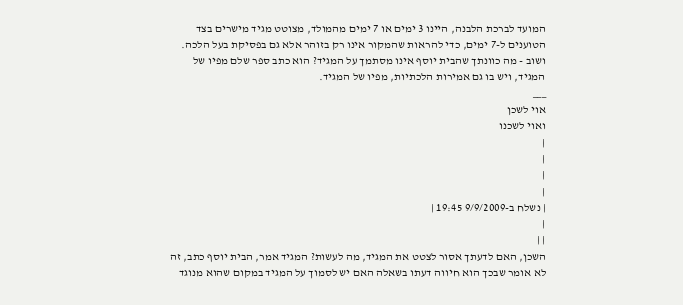המועד לברכת הלבנה, היינו 3 ימים או 7 ימים מהמולד, מצוטט מגיד מישרים בצד הטוענים ל-7 ימים, כדי להראות שהמקור אינו רק בזוהר אלא גם בפסיקת בעל הלכה.
ושוב - מה כוונתך שהבית יוסף אינו מסתמך על המגיד? הוא כתב ספר שלם מפיו של המגיד, ויש בו גם אמירות הלכתיות, מפיו של המגיד.
___
אוי לשכן
ואוי לשכנו
|
|
|
|
| נשלח ב-9/9/2009 19:45 |
|
| |
השכן, האם לדעתך אסור לצטט את המגיד, מה לעשות? המגיד אמר, הבית יוסף כתב, זה לא אומר שבכך הוא חיווה דעתו בשאלה האם יש לסמוך על המגיד במקום שהוא מנוגד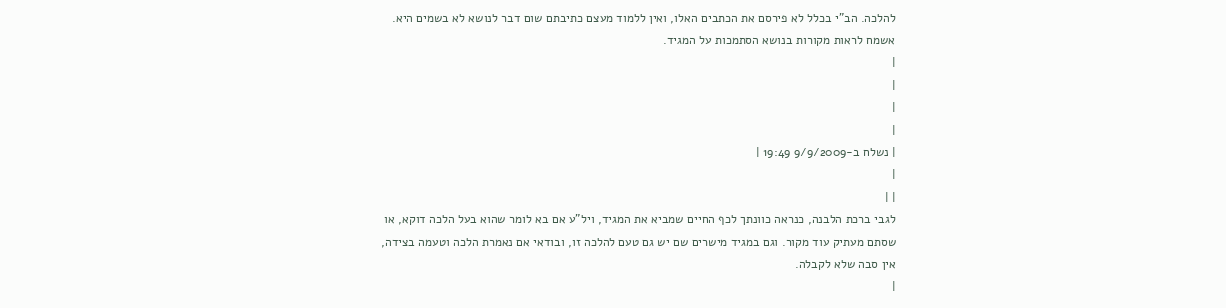להלכה. הב"י בכלל לא פירסם את הכתבים האלו, ואין ללמוד מעצם כתיבתם שום דבר לנושא לא בשמים היא.
אשמח לראות מקורות בנושא הסתמכות על המגיד.
|
|
|
|
| נשלח ב-9/9/2009 19:49 |
|
| |
לגבי ברכת הלבנה, כנראה כוונתך לכף החיים שמביא את המגיד, ויל"ע אם בא לומר שהוא בעל הלכה דוקא, או שסתם מעתיק עוד מקור. וגם במגיד מישרים שם יש גם טעם להלכה זו, ובודאי אם נאמרת הלכה וטעמה בצידה, אין סבה שלא לקבלה.
|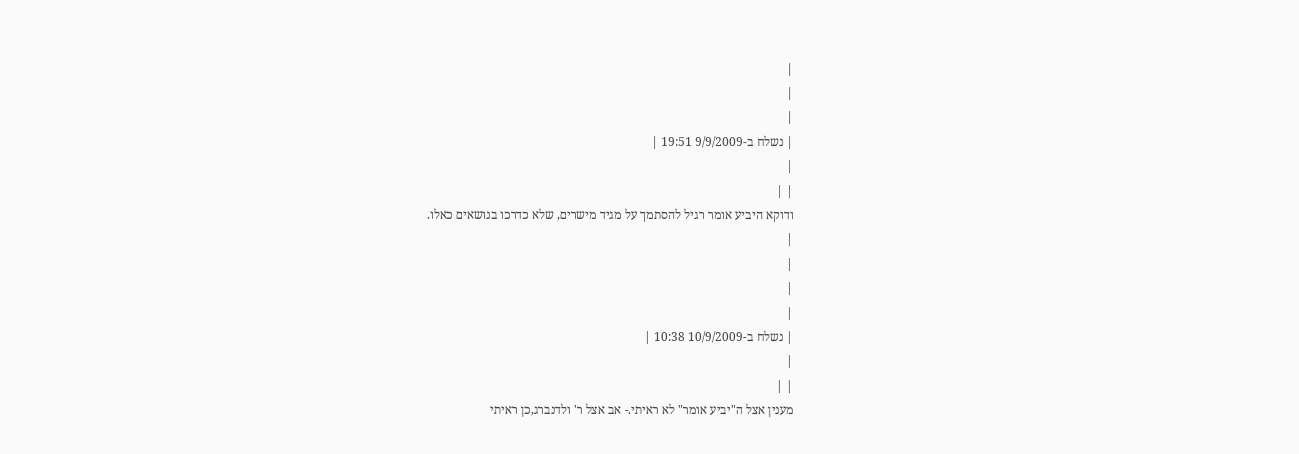|
|
|
| נשלח ב-9/9/2009 19:51 |
|
| |
ודוקא היביע אומר רגיל להסתמך על מגיד מישרים, שלא כדרכו בנושאים כאלו.
|
|
|
|
| נשלח ב-10/9/2009 10:38 |
|
| |
מענין אצל ה"יביע אומר" לא ראיתי.- אב אצל ר' ולדנברג,כן ראיתי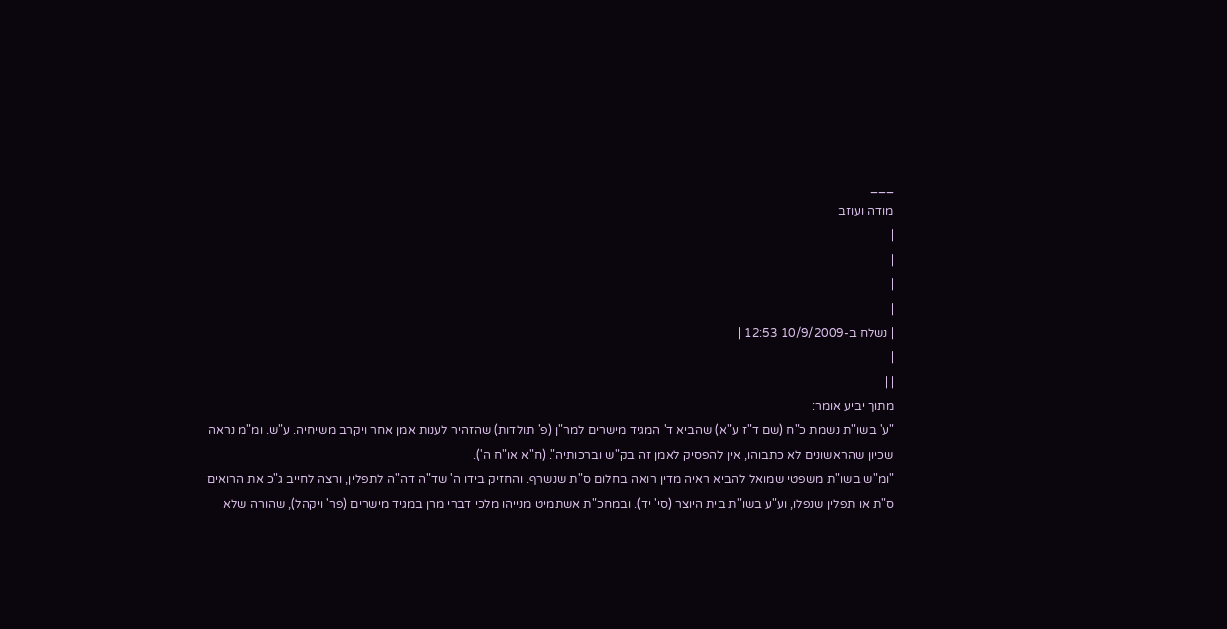___
מודה ועוזב
|
|
|
|
| נשלח ב-10/9/2009 12:53 |
|
| |
מתוך יביע אומר:
"ע' בשו"ת נשמת כ"ח (שם ד"ז ע"א) שהביא ד' המגיד מישרים למר"ן (פ' תולדות) שהזהיר לענות אמן אחר ויקרב משיחיה. ע"ש. ומ"מ נראה שכיון שהראשונים לא כתבוהו, אין להפסיק לאמן זה בק"ש וברכותיה". (ח"א או"ח ה').
"ומ"ש בשו"ת משפטי שמואל להביא ראיה מדין רואה בחלום ס"ת שנשרף. והחזיק בידו ה' שד"ה דה"ה לתפלין, ורצה לחייב ג"כ את הרואים ס"ת או תפלין שנפלו, וע"ע בשו"ת בית היוצר (סי' יד). ובמחכ"ת אשתמיט מנייהו מלכי דברי מרן במגיד מישרים (פר' ויקהל), שהורה שלא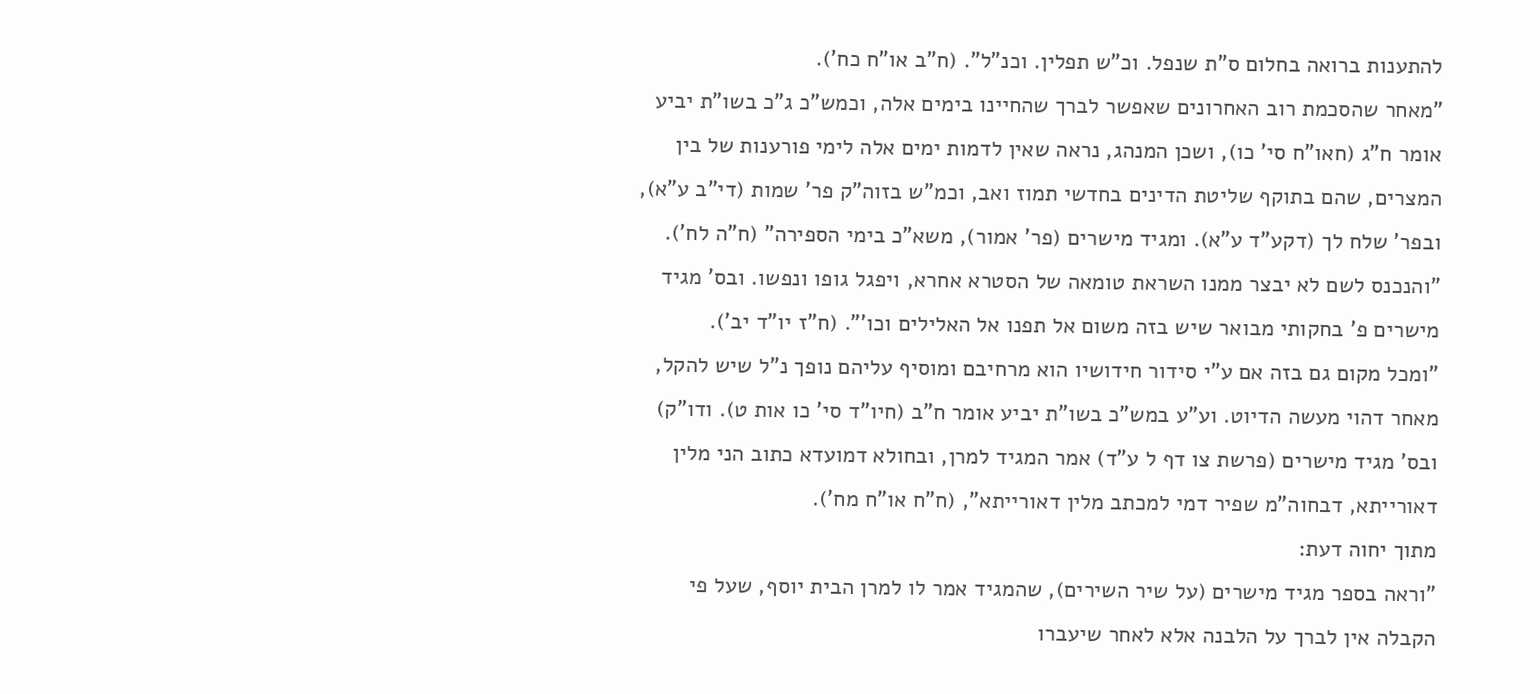להתענות ברואה בחלום ס"ת שנפל. וכ"ש תפלין. וכנ"ל". (ח"ב או"ח כח').
"מאחר שהסכמת רוב האחרונים שאפשר לברך שהחיינו בימים אלה, וכמש"כ ג"כ בשו"ת יביע אומר ח"ג (חאו"ח סי' כו), ושכן המנהג, נראה שאין לדמות ימים אלה לימי פורענות של בין המצרים, שהם בתוקף שליטת הדינים בחדשי תמוז ואב, וכמ"ש בזוה"ק פר' שמות (די"ב ע"א), ובפר' שלח לך (דקע"ד ע"א). ומגיד מישרים (פר' אמור), משא"כ בימי הספירה" (ח"ה לח').
"והנכנס לשם לא יבצר ממנו השראת טומאה של הסטרא אחרא, ויפגל גופו ונפשו. ובס' מגיד מישרים פ' בחקותי מבואר שיש בזה משום אל תפנו אל האלילים וכו'". (ח"ז יו"ד יב').
"ומכל מקום גם בזה אם ע"י סידור חידושיו הוא מרחיבם ומוסיף עליהם נופך נ"ל שיש להקל, מאחר דהוי מעשה הדיוט. וע"ע במש"כ בשו"ת יביע אומר ח"ב (חיו"ד סי' כו אות ט). ודו"ק) ובס' מגיד מישרים (פרשת צו דף ל ע"ד) אמר המגיד למרן, ובחולא דמועדא כתוב הני מלין דאורייתא, דבחוה"מ שפיר דמי למכתב מלין דאורייתא", (ח"ח או"ח מח').
מתוך יחוה דעת:
"וראה בספר מגיד מישרים (על שיר השירים), שהמגיד אמר לו למרן הבית יוסף, שעל פי הקבלה אין לברך על הלבנה אלא לאחר שיעברו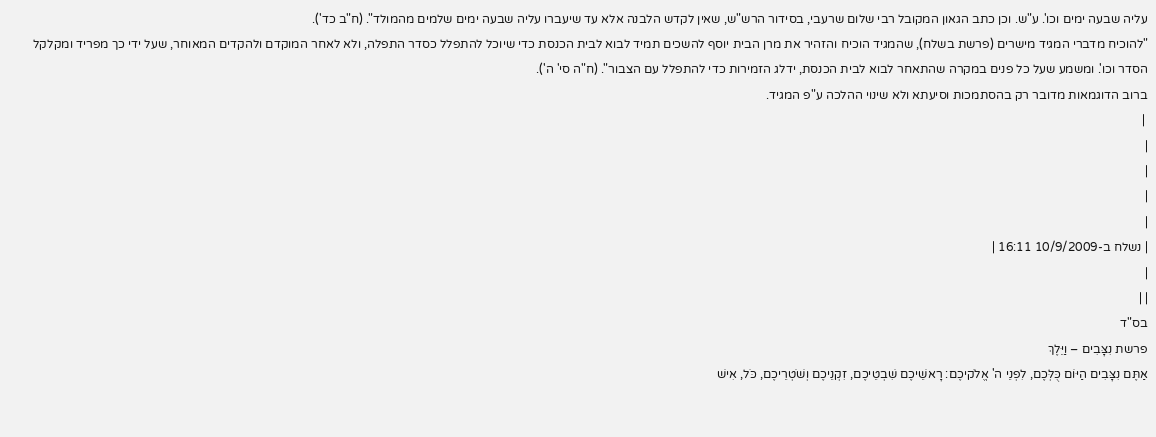עליה שבעה ימים וכו'. ע"ש. וכן כתב הגאון המקובל רבי שלום שרעבי, בסידור הרש"ש, שאין לקדש הלבנה אלא עד שיעברו עליה שבעה ימים שלמים מהמולד". (ח"ב כד').
"להוכיח מדברי המגיד מישרים (פרשת בשלח), שהמגיד הוכיח והזהיר את מרן הבית יוסף להשכים תמיד לבוא לבית הכנסת כדי שיוכל להתפלל כסדר התפלה, ולא לאחר המוקדם ולהקדים המאוחר, שעל ידי כך מפריד ומקלקל הסדר וכו'. ומשמע שעל כל פנים במקרה שהתאחר לבוא לבית הכנסת, ידלג הזמירות כדי להתפלל עם הצבור". (ח"ה סי' ה').
ברוב הדוגמאות מדובר רק בהסתמכות וסיעתא ולא שינוי ההלכה ע"פ המגיד.
 |
|
|
|
|
| נשלח ב-10/9/2009 16:11 |
|
| |
בס"ד
פרשת נִצָּבִים – וַיֵּלֶךְ
אַתֶּם נִצָּבִים הַיּוֹם כֻּלְּכֶם, לִפְנֵי ה' אֱלֹקיכֶם: רָאשֵׁיכֶם שִׁבְטֵיכֶם, זִקְנֵיכֶם וְשֹׁטְרֵיכֶם, כֹּל, אִישׁ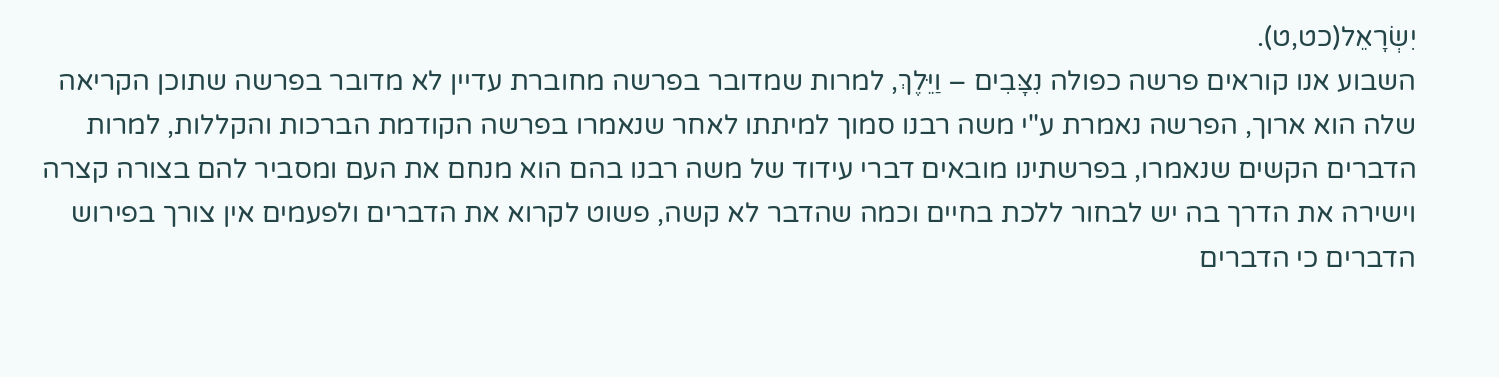יִשְׂרָאֵל(כט,ט).
השבוע אנו קוראים פרשה כפולה נִצָּבִים – וַיֵּלֶךְ, למרות שמדובר בפרשה מחוברת עדיין לא מדובר בפרשה שתוכן הקריאה שלה הוא ארוך, הפרשה נאמרת ע"י משה רבנו סמוך למיתתו לאחר שנאמרו בפרשה הקודמת הברכות והקללות, למרות הדברים הקשים שנאמרו, בפרשתינו מובאים דברי עידוד של משה רבנו בהם הוא מנחם את העם ומסביר להם בצורה קצרה וישירה את הדרך בה יש לבחור ללכת בחיים וכמה שהדבר לא קשה, פשוט לקרוא את הדברים ולפעמים אין צורך בפירוש הדברים כי הדברים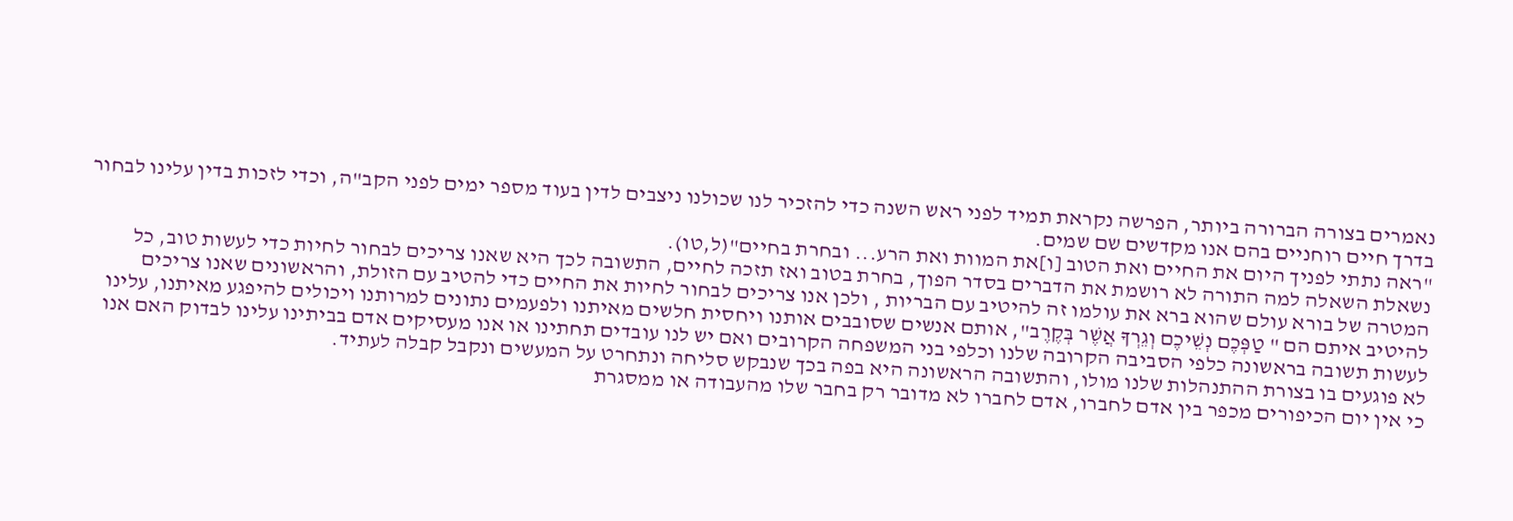נאמרים בצורה הברורה ביותר, הפרשה נקראת תמיד לפני ראש השנה כדי להזכיר לנו שכולנו ניצבים לדין בעוד מספר ימים לפני הקב"ה, וכדי לזכות בדין עלינו לבחור בדרך חיים רוחניים בהם אנו מקדשים שם שמים.
"ראה נתתי לפניך היום את החיים ואת הטוב [ו]את המוות ואת הרע... ובחרת בחיים"(ל,טו).
נשאלת השאלה למה התורה לא רושמת את הדברים בסדר הפוך, בחרת בטוב ואז תזכה לחיים, התשובה לכך היא שאנו צריכים לבחור לחיות כדי לעשות טוב, כל המטרה של בורא עולם שהוא ברא את עולמו זה להיטיב עם הבריות , ולכן אנו צריכים לבחור לחיות את החיים כדי להטיב עם הזולת, והראשונים שאנו צריכים להיטיב איתם הם " טַפְּכֶם נְשֵׁיכֶם וְגֵרְךָ אֲשֶׁר בְּקֶרֶב", אותם אנשים שסובבים אותנו ויחסית חלשים מאיתנו ולפעמים נתונים למרותנו ויכולים להיפגע מאיתנו, עלינו לעשות תשובה בראשונה כלפי הסביבה הקרובה שלנו וכלפי בני המשפחה הקרובים ואם יש לנו עובדים תחתינו או אנו מעסיקים אדם בביתינו עלינו לבדוק האם אנו לא פוגעים בו בצורת ההתנהלות שלנו מולו, והתשובה הראשונה היא בפה בכך שנבקש סליחה ונתחרט על המעשים ונקבל קבלה לעתיד.
כי אין יום הכיפורים מכפר בין אדם לחברו, אדם לחברו לא מדובר רק בחבר שלו מהעבודה או ממסגרת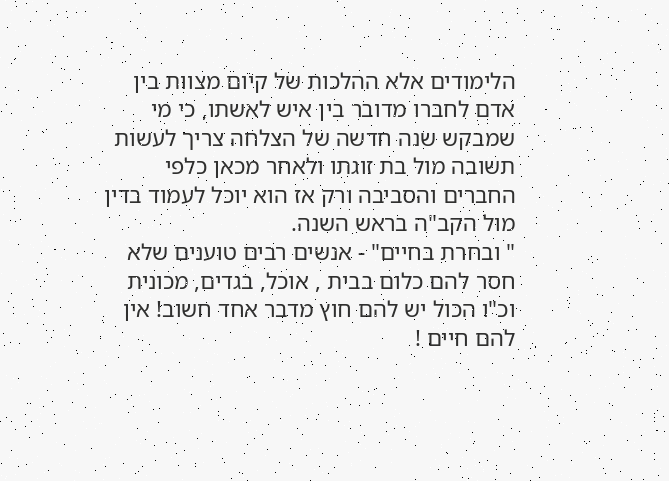הלימודים אלא ההלכות של קיום מצוות בין אדם לחברו מדובר בין איש לאשתו, כי מי שמבקש שנה חדשה של הצלחה צריך לעשות תשובה מול בת זוגתו ולאחר מכאן כלפי החברים והסביבה ורק אז הוא יוכל לעמוד בדין מול הקב"ה בראש השנה.
" ובחרת בחיים" - אנשים רבים טוענים שלא חסר להם כלום בבית , אוכל, בגדים, מכונית וכ"ו הכול יש להם חוץ מדבר אחד חשוב! אין להם חיים !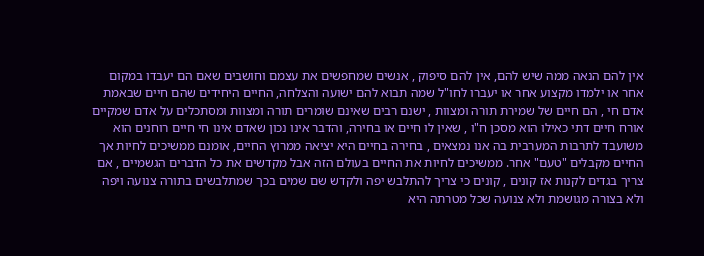אין להם הנאה ממה שיש להם, אין להם סיפוק , אנשים שמחפשים את עצמם וחושבים שאם הם יעבדו במקום אחר או ילמדו מקצוע אחר או יעברו לחו"ל שמה תבוא להם ישועה והצלחה, החיים היחידים שהם חיים שבאמת אדם חי , הם חיים של שמירת תורה ומצוות , ישנם רבים שאינם שומרים תורה ומצוות ומסתכלים על אדם שמקיים אורח חיים דתי כאילו הוא מסכן ח"ו , שאין לו חיים או בחירה, והדבר אינו נכון שאדם אינו חי חיים רוחנים הוא משועבד לתרבות המערבית בה אנו נמצאים , בחירה בחיים היא יציאה ממרוץ החיים, אומנם ממשיכים לחיות אך החיים מקבלים "טעם" אחר. ממשיכים לחיות את החיים בעולם הזה אבל מקדשים את כל הדברים הגשמיים , אם צריך בגדים לקנות אז קונים , קונים כי צריך להתלבש יפה ולקדש שם שמים בכך שמתלבשים בתורה צנועה ויפה ולא בצורה מגושמת ולא צנועה שכל מטרתה היא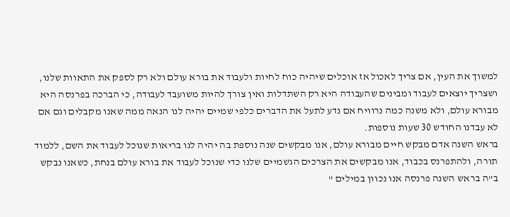למשוך את העין, אם צריך לאכול אז אוכלים שיהיה כוח לחיות ולעבוד את בורא עולם ולא רק לספק את התאוות שלנו, ושצריך יוצאים לעבוד ומבינים שהעבודה היא רק השתדלות ואין צורך להיות משועבד לעבודה, כי הברכה בפרנסה היא מבורא עולם, ולא משנה כמה נרוויח אם נדע לתעל את הדברים כלפי שמיים יהיה לנו הנאה ממה שאנו מקבלים וגם אם לא עבדנו החודש 30 שעות נוספות.
בראש השנה אדם מבקש חיים מבורא עולם, אנו מבקשים שנה נוספת בה יהיה לנו בריאות שנוכל לעבוד את השם, ללמוד תורה, ולהתפרנס בכבוד, אנו מבקשים את הצרכים הגשמיים שלנו כדי שנוכל לעבוד את בורא עולם בנחת, כשאנו נבקש ב"ה בראש השנה פרנסה אנו נכוון במילים "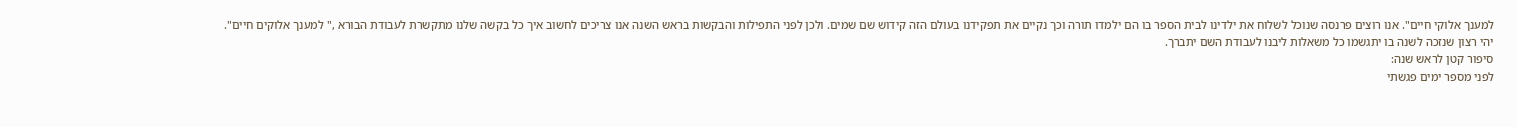למענך אלוקי חיים". אנו רוצים פרנסה שנוכל לשלוח את ילדינו לבית הספר בו הם ילמדו תורה וכך נקיים את תפקידנו בעולם הזה קידוש שם שמים. ולכן לפני התפילות והבקשות בראש השנה אנו צריכים לחשוב איך כל בקשה שלנו מתקשרת לעבודת הבורא ," למענך אלוקים חיים".
יהי רצון שנזכה לשנה בו יתגשמו כל משאלות ליבנו לעבודת השם יתברך.
סיפור קטן לראש שנה:
לפני מספר ימים פגשתי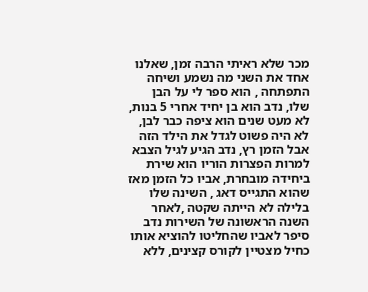מכר שלא ראיתי הרבה זמן, שאלנו אחד את השני מה נשמע ושיחה התפתחה , הוא ספר לי על הבן שלו, נדב הוא בן יחיד אחרי 5 בנות, לא מעט שנים הוא ציפה כבר לבן, לא היה פשוט לגדל את הילד הזה אבל הזמן רץ, נדב הגיע לגיל הצבא למרות הפצרות הוריו הוא שירת ביחידה מובחרת, אביו כל הזמן מאז שהוא התגייס דאג , השינה שלו בלילה לא הייתה שקטה ,לאחר השנה הראשונה של השירות נדב סיפר לאביו שהחליטו להוציא אותו כחיל מצטיין לקורס קצינים, ללא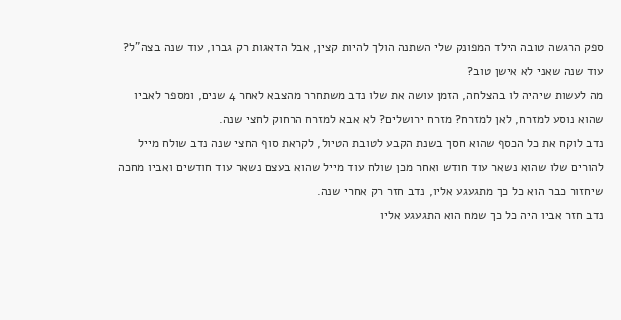ספק הרגשה טובה הילד המפונק שלי השתנה הולך להיות קצין, אבל הדאגות רק גברו, עוד שנה בצה"ל? עוד שנה שאני לא אישן טוב?
מה לעשות שיהיה לו בהצלחה, הזמן עושה את שלו נדב משתחרר מהצבא לאחר 4 שנים, ומספר לאביו שהוא נוסע למזרח, לאן למזרח? מזרח ירושלים? לא אבא למזרח הרחוק לחצי שנה.
נדב לוקח את כל הכסף שהוא חסך בשנת הקבע לטובת הטיול, לקראת סוף החצי שנה נדב שולח מייל להורים שלו שהוא נשאר עוד חודש ואחר מכן שולח עוד מייל שהוא בעצם נשאר עוד חודשים ואביו מחכה שיחזור כבר הוא כל כך מתגעגע אליו, נדב חזר רק אחרי שנה.
נדב חזר אביו היה כל כך שמח הוא התגעגע אליו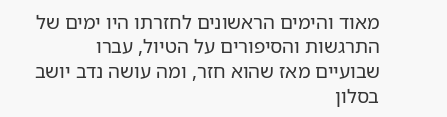מאוד והימים הראשונים לחזרתו היו ימים של התרגשות והסיפורים על הטיול, עברו שבועיים מאז שהוא חזר, ומה עושה נדב יושב בסלון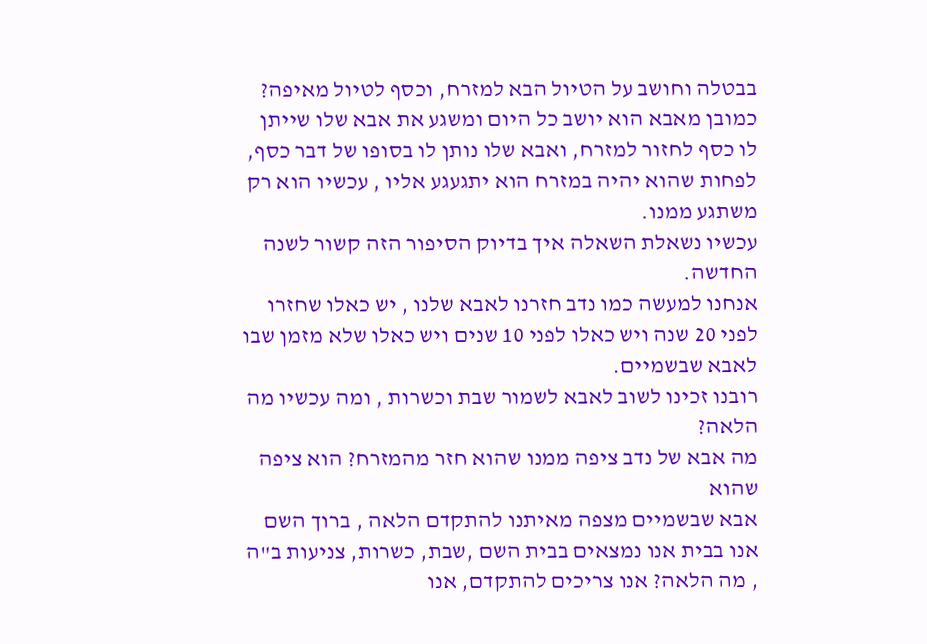בבטלה וחושב על הטיול הבא למזרח, וכסף לטיול מאיפה? כמובן מאבא הוא יושב כל היום ומשגע את אבא שלו שייתן לו כסף לחזור למזרח, ואבא שלו נותן לו בסופו של דבר כסף, לפחות שהוא יהיה במזרח הוא יתגעגע אליו , עכשיו הוא רק משתגע ממנו.
עכשיו נשאלת השאלה איך בדיוק הסיפור הזה קשור לשנה החדשה.
אנחנו למעשה כמו נדב חזרנו לאבא שלנו , יש כאלו שחזרו לפני 20 שנה ויש כאלו לפני 10 שנים ויש כאלו שלא מזמן שבו לאבא שבשמיים.
רובנו זכינו לשוב לאבא לשמור שבת וכשרות , ומה עכשיו מה הלאה?
מה אבא של נדב ציפה ממנו שהוא חזר מהמזרח? הוא ציפה שהוא
אבא שבשמיים מצפה מאיתנו להתקדם הלאה , ברוך השם אנו בבית אנו נמצאים בבית השם ,שבת, כשרות, צניעות ב"ה , מה הלאה? אנו צריכים להתקדם, אנו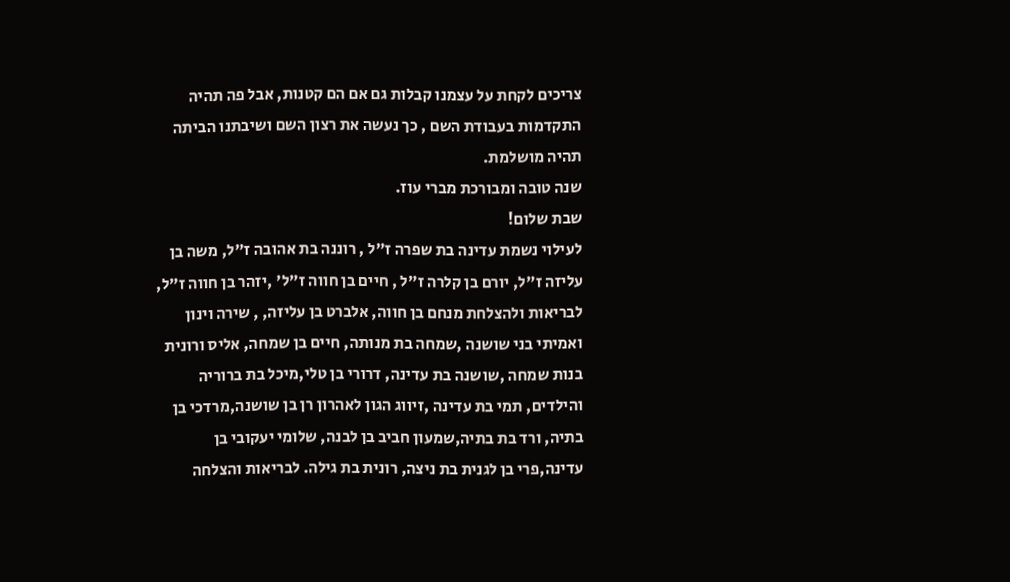צריכים לקחת על עצמנו קבלות גם אם הם קטנות, אבל פה תהיה התקדמות בעבודת השם , כך נעשה את רצון השם ושיבתנו הביתה תהיה מושלמת.
שנה טובה ומבורכת מברי עוז.
שבת שלום!
לעילוי נשמת עדינה בת שפרה ז"ל , רוננה בת אהובה ז"ל, משה בן עליזה ז"ל, יורם בן קלרה ז"ל , חיים בן חווה ז"ל' ,יזהר בן חווה ז"ל, לבריאות ולהצלחת מנחם בן חווה, אלברט בן עליזה, , שירה וינון ואמיתי בני שושנה ,שמחה בת מנותה, חיים בן שמחה, אליס ורונית בנות שמחה ,שושנה בת עדינה, דרורי בן טלי,מיכל בת ברוריה והילדים, תמי בת עדינה ,זיווג הגון לאהרון רן בן שושנה,מרדכי בן בתיה, ורד בת בתיה,שמעון חביב בן לבנה, שלומי יעקובי בן עדינה,פרי בן לגנית בת ניצה, רונית בת גילה. לבריאות והצלחה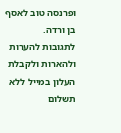ופרנסה טוב לאסף בן ורדה.
לתגובות להערות ולהארות ולקבלת העלון במייל ללא תשלום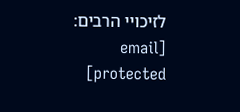לזיכויי הרבים: [email protected]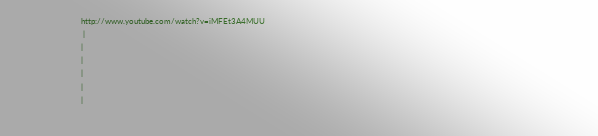http://www.youtube.com/watch?v=iMFEt3A4MUU
 |
|
|
|
|
|